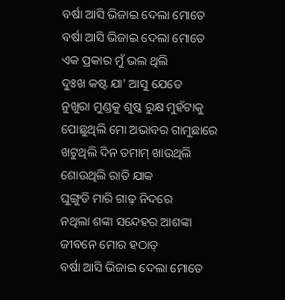ବର୍ଷା ଆସି ଭିଜାଇ ଦେଲା ମୋତେ
ବର୍ଷା ଆସି ଭିଜାଇ ଦେଲା ମୋତେ
ଏକ ପ୍ରକାର ମୁଁ ଭଲ ଥିଲି
ଦୁଃଖ କଷ୍ଟ ଯା' ଆସୁ ଯେତେ
ନୁଖୁରା ମୁଣ୍ଡକୁ ଶୁଷ୍କ ରୁକ୍ଷ ମୁହଁଟାକୁ
ପୋଛୁଥିଲି ମୋ ଅଭାବର ଗାମୁଛାରେ
ଖଟୁଥିଲି ଦିନ ତମାମ୍ ଖାଉଥିଲି
ଶୋଉଥିଲି ରାତି ଯାକ
ଘୁଙ୍ଗୁଡି ମାରି ଗାଢ଼ ନିଦରେ
ନଥିଲା ଶଙ୍କା ସନ୍ଦେହର ଆଶଙ୍କା
ଜୀବନେ ମୋର ହଠାତ୍
ବର୍ଷା ଆସି ଭିଜାଇ ଦେଲା ମୋତେ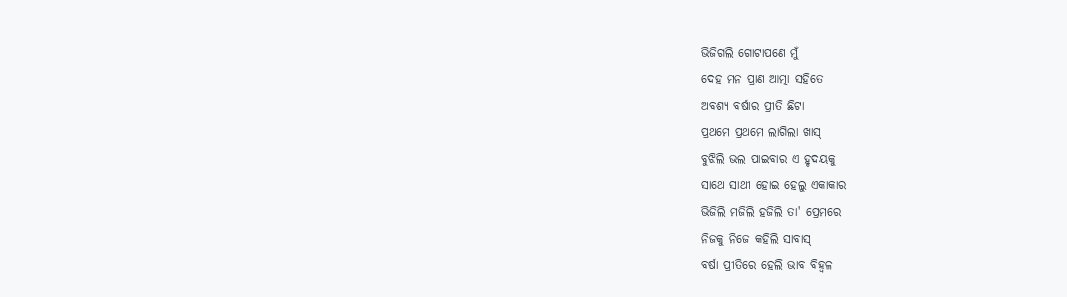ଭିଜିଗଲି ଗୋଟାପଣେ ମୁଁ
ଦେହ ମନ ପ୍ରାଣ ଆତ୍ମା ସହିତେ
ଅବଶ୍ୟ ବର୍ଷାର ପ୍ରୀତି ଛିଟା
ପ୍ରଥମେ ପ୍ରଥମେ ଲାଗିଲା ଖାସ୍
ବୁଝିଲି ଭଲ ପାଇବାର ଏ ହୃଦୟକୁ
ସାଥେ ସାଥୀ ହୋଇ ହେଲୁ ଏକାକାର
ଭିଜିଲି ମଜିଲି ହଜିଲି ତା' ପ୍ରେମରେ
ନିଜକୁ ନିଜେ କହିଲି ସାବାସ୍
ବର୍ଷା ପ୍ରୀତିରେ ହେଲି ଭାବ ବିହ୍ଵଳ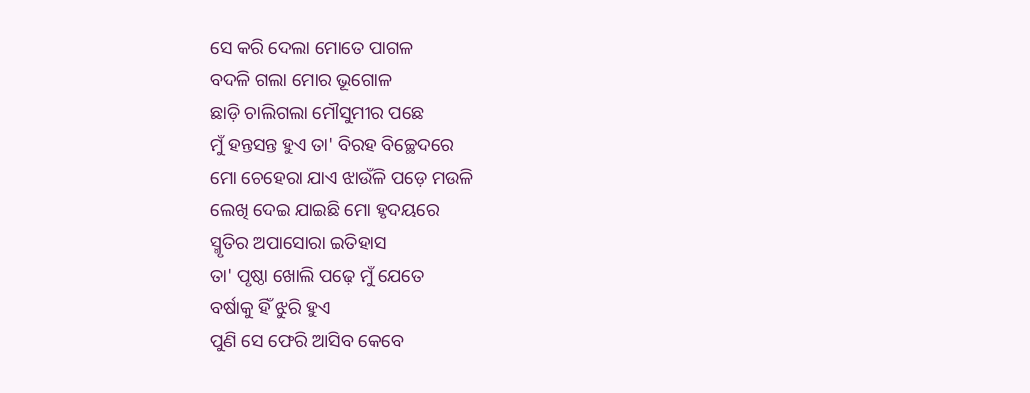ସେ କରି ଦେଲା ମୋତେ ପାଗଳ
ବଦଳି ଗଲା ମୋର ଭୂଗୋଳ
ଛାଡ଼ି ଚାଲିଗଲା ମୌସୁମୀର ପଛେ
ମୁଁ ହନ୍ତସନ୍ତ ହୁଏ ତା' ବିରହ ବିଚ୍ଛେଦରେ
ମୋ ଚେହେରା ଯାଏ ଝାଉଁଳି ପଡ଼େ ମଉଳି
ଲେଖି ଦେଇ ଯାଇଛି ମୋ ହୃଦୟରେ
ସ୍ମୃତିର ଅପାସୋରା ଇତିହାସ
ତା' ପୃଷ୍ଠା ଖୋଲି ପଢ଼େ ମୁଁ ଯେତେ
ବର୍ଷାକୁ ହିଁ ଝୁରି ହୁଏ
ପୁଣି ସେ ଫେରି ଆସିବ କେବେ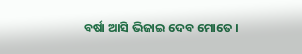ବର୍ଷା ଆସି ଭିଜାଇ ଦେବ ମୋତେ ।